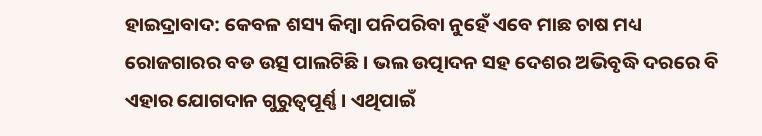ହାଇଦ୍ରାବାଦ: କେବଳ ଶସ୍ୟ କିମ୍ବା ପନିପରିବା ନୁହେଁ ଏବେ ମାଛ ଚାଷ ମଧ୍ୟ ରୋଜଗାରର ବଡ ଉତ୍ସ ପାଲଟିଛି । ଭଲ ଉତ୍ପାଦନ ସହ ଦେଶର ଅଭିବୃଦ୍ଧି ଦରରେ ବି ଏହାର ଯୋଗଦାନ ଗୁରୁତ୍ବପୂର୍ଣ୍ଣ । ଏଥିପାଇଁ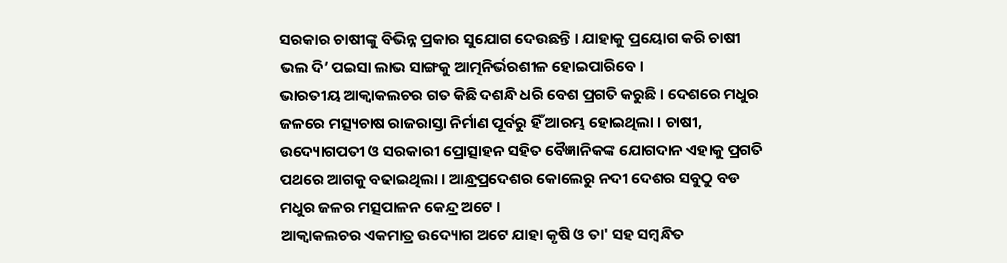ସରକାର ଚାଷୀଙ୍କୁ ବିଭିନ୍ନ ପ୍ରକାର ସୁଯୋଗ ଦେଉଛନ୍ତି । ଯାହାକୁ ପ୍ରୟୋଗ କରି ଚାଷୀ ଭଲ ଦି’ ପଇସା ଲାଭ ସାଙ୍ଗକୁ ଆତ୍ମନିର୍ଭରଶୀଳ ହୋଇପାରିବେ ।
ଭାରତୀୟ ଆକ୍ବାକଲଚର ଗତ କିଛି ଦଶନ୍ଧି ଧରି ବେଶ ପ୍ରଗତି କରୁଛି । ଦେଶରେ ମଧୁର ଜଳରେ ମତ୍ସ୍ୟଚାଷ ରାଜରାସ୍ତା ନିର୍ମାଣ ପୂର୍ବରୁ ହିଁ ଆରମ୍ଭ ହୋଇଥିଲା । ଚାଷୀ, ଉଦ୍ୟୋଗପତୀ ଓ ସରକାରୀ ପ୍ରୋତ୍ସାହନ ସହିତ ବୈଜ୍ଞାନିକଙ୍କ ଯୋଗଦାନ ଏହାକୁ ପ୍ରଗତି ପଥରେ ଆଗକୁ ବଢାଇଥିଲା । ଆନ୍ଧ୍ରପ୍ରଦେଶର କୋଲେରୁ ନଦୀ ଦେଶର ସବୁଠୁ ବଡ ମଧୁର ଜଳର ମତ୍ସପାଳନ କେନ୍ଦ୍ର ଅଟେ ।
ଆକ୍ବାକଲଚର ଏକମାତ୍ର ଉଦ୍ୟୋଗ ଅଟେ ଯାହା କୃଷି ଓ ତା' ସହ ସମ୍ବନ୍ଧିତ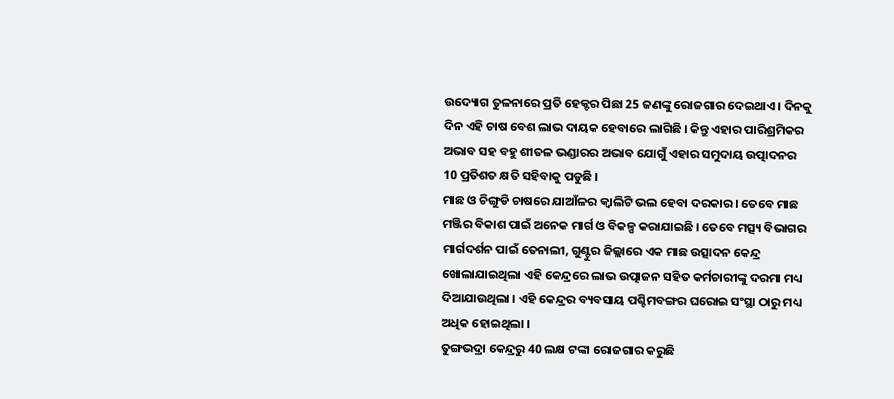ଉଦ୍ୟୋଗ ତୁଳନାରେ ପ୍ରତି ହେକ୍ଟର ପିଛା 25 ଜଣଙ୍କୁ ରୋଜଗାର ଦେଇଥାଏ । ଦିନକୁ ଦିନ ଏହି ଚାଷ ବେଶ ଲାଭ ଦାୟକ ହେବାରେ ଲାଗିଛି । କିନ୍ତୁ ଏହାର ପାରିଶ୍ରମିକର ଅଭାବ ସହ ବହୁ ଶୀତଳ ଭଣ୍ଡାରର ଅଭାବ ଯୋଗୁଁ ଏହାର ସମୁଦାୟ ଉତ୍ପାଦନର 10 ପ୍ରତିଶତ କ୍ଷତି ସହିବାକୁ ପଡୁଛି ।
ମାଛ ଓ ଚିଙ୍ଗୁଡି ଚାଷରେ ଯାଆଁଳର କ୍ବାଲିଟି ଭଲ ହେବା ଦରକାର । ତେବେ ମାଛ ମଞ୍ଜିର ବିକାଶ ପାଇଁ ଅନେକ ମାର୍ଗ ଓ ବିକଳ୍ପ କରାଯାଇଛି । ତେବେ ମତ୍ସ୍ୟ ବିଭାଗର ମାର୍ଗଦର୍ଶନ ପାଇଁ ତେନାଲୀ, ଗୁଣ୍ଟୁର ଜିଲ୍ଲାରେ ଏକ ମାଛ ଉତ୍ସାଦନ କେନ୍ଦ୍ର ଖୋଲାଯାଇଥିଲା ଏହି କେନ୍ଦ୍ରରେ ଲାଭ ଉତ୍ପାଜନ ସହିତ କର୍ମଚାରୀଙ୍କୁ ଦରମା ମଧ୍ୟ ଦିଆଯାଉଥିଲା । ଏହି କେନ୍ଦ୍ରର ବ୍ୟବସାୟ ପଶ୍ଚିମବଙ୍ଗର ଘରୋଇ ସଂସ୍ଥା ଠାରୁ ମଧ୍ୟ ଅଧିକ ହୋଇଥିଲା ।
ତୁଙ୍ଗଭଦ୍ରା କେନ୍ଦ୍ରରୁ 40 ଲକ୍ଷ ଟଙ୍କା ରୋଜଗାର କରୁଛି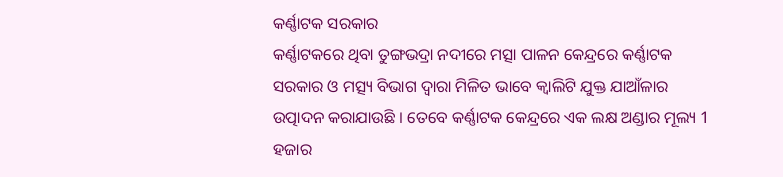କର୍ଣ୍ଣାଟକ ସରକାର
କର୍ଣ୍ଣାଟକରେ ଥିବା ତୁଙ୍ଗଭଦ୍ରା ନଦୀରେ ମତ୍ସା ପାଳନ କେନ୍ଦ୍ରରେ କର୍ଣ୍ଣାଟକ ସରକାର ଓ ମତ୍ସ୍ୟ ବିଭାଗ ଦ୍ବାରା ମିଳିତ ଭାବେ କ୍ବାଲିଟି ଯୁକ୍ତ ଯାଆଁଳାର ଉତ୍ପାଦନ କରାଯାଉଛି । ତେବେ କର୍ଣ୍ଣାଟକ କେନ୍ଦ୍ରରେ ଏକ ଲକ୍ଷ ଅଣ୍ଡାର ମୂଲ୍ୟ 1 ହଜାର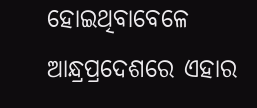ହୋଇଥିବାବେଳେ ଆନ୍ଧ୍ରପ୍ରଦେଶରେ ଏହାର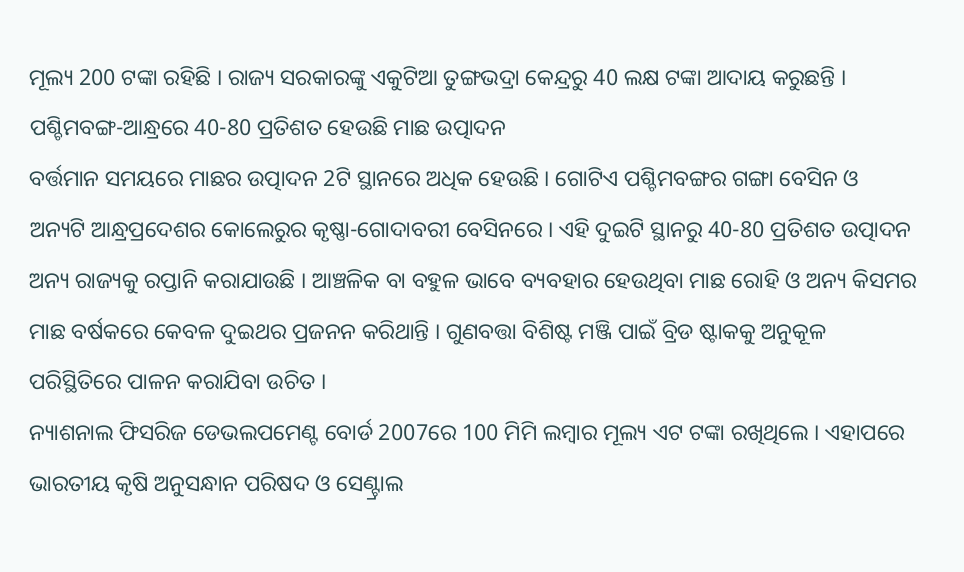ମୂଲ୍ୟ 200 ଟଙ୍କା ରହିଛି । ରାଜ୍ୟ ସରକାରଙ୍କୁ ଏକୁଟିଆ ତୁଙ୍ଗଭଦ୍ରା କେନ୍ଦ୍ରରୁ 40 ଲକ୍ଷ ଟଙ୍କା ଆଦାୟ କରୁଛନ୍ତି ।
ପଶ୍ଚିମବଙ୍ଗ-ଆନ୍ଧ୍ରରେ 40-80 ପ୍ରତିଶତ ହେଉଛି ମାଛ ଉତ୍ପାଦନ
ବର୍ତ୍ତମାନ ସମୟରେ ମାଛର ଉତ୍ପାଦନ 2ଟି ସ୍ଥାନରେ ଅଧିକ ହେଉଛି । ଗୋଟିଏ ପଶ୍ଚିମବଙ୍ଗର ଗଙ୍ଗା ବେସିନ ଓ ଅନ୍ୟଟି ଆନ୍ଧ୍ରପ୍ରଦେଶର କୋଲେରୁର କୃଷ୍ଣା-ଗୋଦାବରୀ ବେସିନରେ । ଏହି ଦୁଇଟି ସ୍ଥାନରୁ 40-80 ପ୍ରତିଶତ ଉତ୍ପାଦନ ଅନ୍ୟ ରାଜ୍ୟକୁ ରପ୍ତାନି କରାଯାଉଛି । ଆଞ୍ଚଳିକ ବା ବହୁଳ ଭାବେ ବ୍ୟବହାର ହେଉଥିବା ମାଛ ରୋହି ଓ ଅନ୍ୟ କିସମର ମାଛ ବର୍ଷକରେ କେବଳ ଦୁଇଥର ପ୍ରଜନନ କରିଥାନ୍ତି । ଗୁଣବତ୍ତା ବିଶିଷ୍ଟ ମଞ୍ଜି ପାଇଁ ବ୍ରିଡ ଷ୍ଟାକକୁ ଅନୁକୂଳ ପରିସ୍ଥିତିରେ ପାଳନ କରାଯିବା ଉଚିତ ।
ନ୍ୟାଶନାଲ ଫିସରିଜ ଡେଭଲପମେଣ୍ଟ ବୋର୍ଡ 2007ରେ 100 ମିମି ଲମ୍ବାର ମୂଲ୍ୟ ଏଟ ଟଙ୍କା ରଖିଥିଲେ । ଏହାପରେ ଭାରତୀୟ କୃଷି ଅନୁସନ୍ଧାନ ପରିଷଦ ଓ ସେଣ୍ଟ୍ରାଲ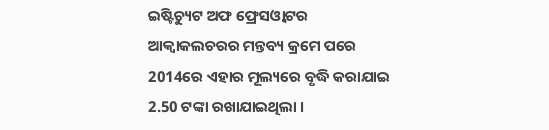ଇଷ୍ଟିଚ୍ୟୁଟ ଅଫ ଫ୍ରେସଓ୍ବାଟର ଆକ୍ବାକଲଚରର ମନ୍ତବ୍ୟ କ୍ରମେ ପରେ 2014ରେ ଏହାର ମୂଲ୍ୟରେ ବୃଦ୍ଧି କରାଯାଇ 2.50 ଟଙ୍କା ରଖାଯାଇଥିଲା ।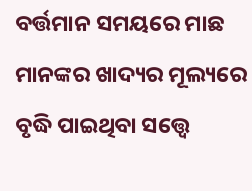ବର୍ତ୍ତମାନ ସମୟରେ ମାଛ ମାନଙ୍କର ଖାଦ୍ୟର ମୂଲ୍ୟରେ ବୃଦ୍ଧି ପାଇଥିବା ସତ୍ତ୍ବେ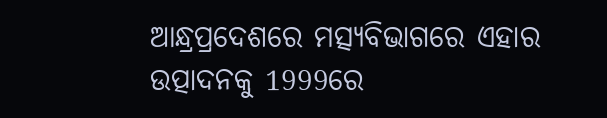ଆନ୍ଧ୍ରପ୍ରଦେଶରେ ମତ୍ସ୍ୟବିଭାଗରେ ଏହାର ଉତ୍ପାଦନକୁ 1999ରେ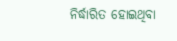ନିର୍ଦ୍ଧାରିତ ହୋଇଥିବା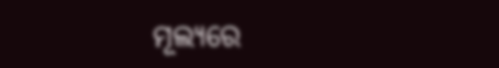ମୂଲ୍ୟରେ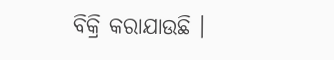ବିକ୍ରି କରାଯାଉଛି ।